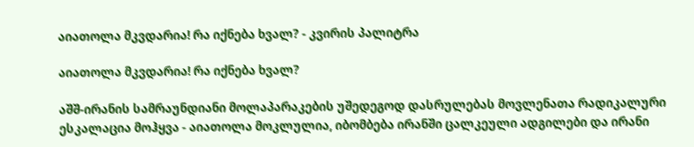აიათოლა მკვდარია! რა იქნება ხვალ? - კვირის პალიტრა

აიათოლა მკვდარია! რა იქნება ხვალ?

აშშ-ირანის სამრაუნდიანი მოლაპარაკების უშედეგოდ დასრულებას მოვლენათა რადიკალური ესკალაცია მოჰყვა - აიათოლა მოკლულია, იბომბება ირანში ცალკეული ადგილები და ირანი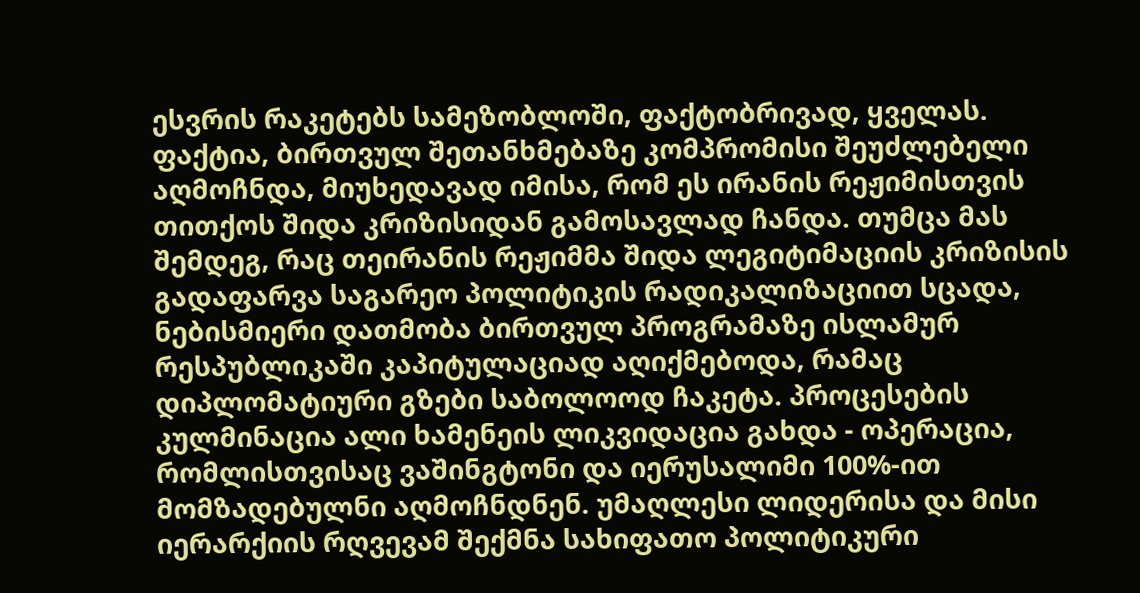ესვრის რაკეტებს სამეზობლოში, ფაქტობრივად, ყველას. ფაქტია, ბირთვულ შეთანხმებაზე კომპრომისი შეუძლებელი აღმოჩნდა, მიუხედავად იმისა, რომ ეს ირანის რეჟიმისთვის თითქოს შიდა კრიზისიდან გამოსავლად ჩანდა. თუმცა მას შემდეგ, რაც თეირანის რეჟიმმა შიდა ლეგიტიმაციის კრიზისის გადაფარვა საგარეო პოლიტიკის რადიკალიზაციით სცადა, ნებისმიერი დათმობა ბირთვულ პროგრამაზე ისლამურ რესპუბლიკაში კაპიტულაციად აღიქმებოდა, რამაც დიპლომატიური გზები საბოლოოდ ჩაკეტა. პროცესების კულმინაცია ალი ხამენეის ლიკვიდაცია გახდა - ოპერაცია, რომლისთვისაც ვაშინგტონი და იერუსალიმი 100%-ით მომზადებულნი აღმოჩნდნენ. უმაღლესი ლიდერისა და მისი იერარქიის რღვევამ შექმნა სახიფათო პოლიტიკური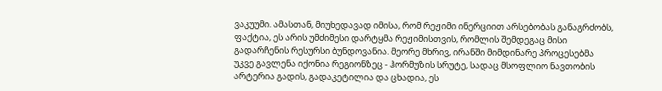ვაკუუმი. ამასთან, მიუხედავად იმისა, რომ რეჟიმი ინერციით არსებობას განაგრძობს, ფაქტია, ეს არის უმძიმესი დარტყმა რეჟიმისთვის, რომლის შემდეგაც მისი გადარჩენის რესურსი ბუნდოვანია. მეორე მხრივ, ირანში მიმდინარე პროცესებმა უკვე გავლენა იქონია რეგიონზეც - ჰორმუზის სრუტე, სადაც მსოფლიო ნავთობის არტერია გადის, გადაკეტილია და ცხადია, ეს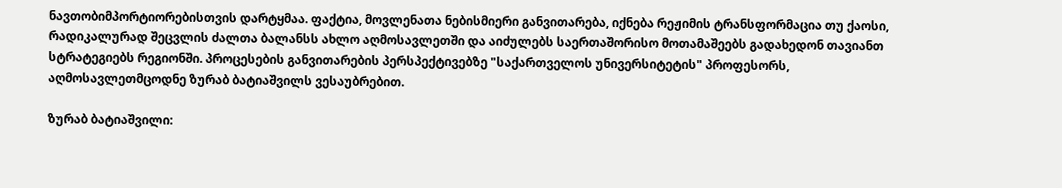ნავთობიმპორტიორებისთვის დარტყმაა. ფაქტია, მოვლენათა ნებისმიერი განვითარება, იქნება რეჟიმის ტრანსფორმაცია თუ ქაოსი, რადიკალურად შეცვლის ძალთა ბალანსს ახლო აღმოსავლეთში და აიძულებს საერთაშორისო მოთამაშეებს გადახედონ თავიანთ სტრატეგიებს რეგიონში. პროცესების განვითარების პერსპექტივებზე "საქართველოს უნივერსიტეტის" პროფესორს, აღმოსავლეთმცოდნე ზურაბ ბატიაშვილს ვესაუბრებით.

ზურაბ ბატიაშვილი: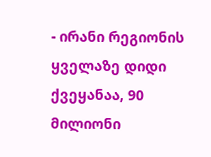- ირანი რეგიონის ყველაზე დიდი ქვეყანაა, 90 მილიონი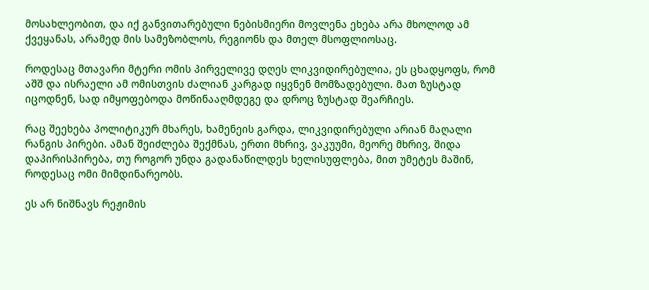მოსახლეობით, და იქ განვითარებული ნებისმიერი მოვლენა ეხება არა მხოლოდ ამ ქვეყანას, არამედ მის სამეზობლოს, რეგიონს და მთელ მსოფლიოსაც.

როდესაც მთავარი მტერი ომის პირველივე დღეს ლიკვიდირებულია, ეს ცხადყოფს, რომ აშშ და ისრაელი ამ ომისთვის ძალიან კარგად იყვნენ მომზადებული. მათ ზუსტად იცოდნენ, სად იმყოფებოდა მოწინააღმდეგე და დროც ზუსტად შეარჩიეს.

რაც შეეხება პოლიტიკურ მხარეს, ხამენეის გარდა, ლიკვიდირებული არიან მაღალი რანგის პირები. ამან შეიძლება შექმნას, ერთი მხრივ, ვაკუუმი, მეორე მხრივ, შიდა დაპირისპირება, თუ როგორ უნდა გადანაწილდეს ხელისუფლება, მით უმეტეს მაშინ, როდესაც ომი მიმდინარეობს.

ეს არ ნიშნავს რეჟიმის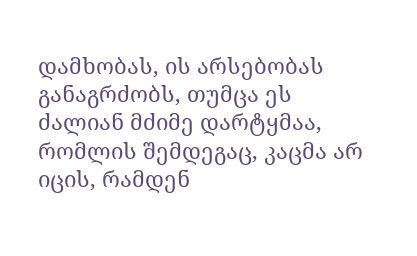დამხობას, ის არსებობას განაგრძობს, თუმცა ეს ძალიან მძიმე დარტყმაა, რომლის შემდეგაც, კაცმა არ იცის, რამდენ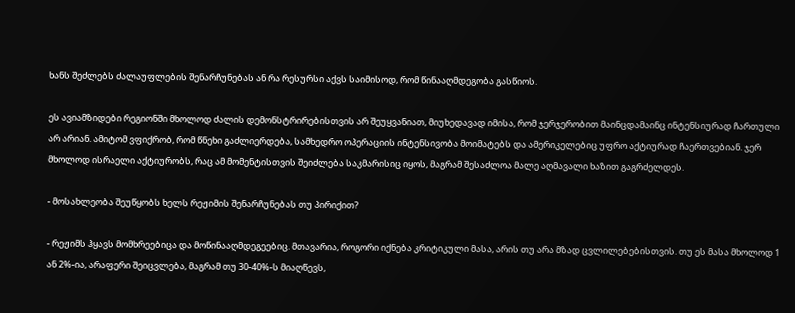ხანს შეძლებს ძალაუფლების შენარჩუნებას ან რა რესურსი აქვს საიმისოდ, რომ წინააღმდეგობა გასწიოს.

ეს ავიამზიდები რეგიონში მხოლოდ ძალის დემონსტრირებისთვის არ შეუყვანიათ, მიუხედავად იმისა, რომ ჯერჯერობით მაინცდამაინც ინტენსიურად ჩართული არ არიან. ამიტომ ვფიქრობ, რომ წნეხი გაძლიერდება, სამხედრო ოპერაციის ინტენსივობა მოიმატებს და ამერიკელებიც უფრო აქტიურად ჩაერთვებიან. ჯერ მხოლოდ ისრაელი აქტიურობს, რაც ამ მომენტისთვის შეიძლება საკმარისიც იყოს, მაგრამ შესაძლოა მალე აღმავალი ხაზით გაგრძელდეს.

- მოსახლეობა შეუწყობს ხელს რეჟიმის შენარჩუნებას თუ პირიქით?

- რეჟიმს ჰყავს მომხრეებიცა და მოწინააღმდეგეებიც. მთავარია, როგორი იქნება კრიტიკული მასა, არის თუ არა მზად ცვლილებებისთვის. თუ ეს მასა მხოლოდ 1 ან 2%-ია, არაფერი შეიცვლება, მაგრამ თუ 30-40%-ს მიაღწევს,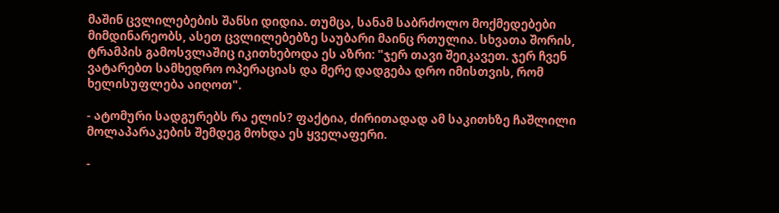მაშინ ცვლილებების შანსი დიდია. თუმცა, სანამ საბრძოლო მოქმედებები მიმდინარეობს, ასეთ ცვლილებებზე საუბარი მაინც რთულია. სხვათა შორის, ტრამპის გამოსვლაშიც იკითხებოდა ეს აზრი: "ჯერ თავი შეიკავეთ. ჯერ ჩვენ ვატარებთ სამხედრო ოპერაციას და მერე დადგება დრო იმისთვის, რომ ხელისუფლება აიღოთ".

- ატომური სადგურებს რა ელის? ფაქტია, ძირითადად ამ საკითხზე ჩაშლილი მოლაპარაკების შემდეგ მოხდა ეს ყველაფერი.

-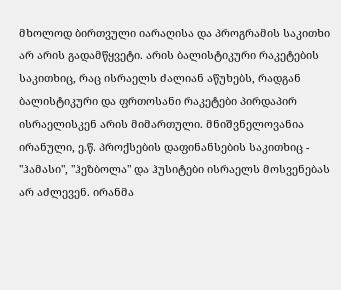მხოლოდ ბირთვული იარაღისა და პროგრამის საკითხი არ არის გადამწყვეტი. არის ბალისტიკური რაკეტების საკითხიც, რაც ისრაელს ძალიან აწუხებს, რადგან ბალისტიკური და ფრთოსანი რაკეტები პირდაპირ ისრაელისკენ არის მიმართული. მნიშვნელოვანია ირანული, ე.წ. პროქსების დაფინანსების საკითხიც - "ჰამასი", "ჰეზბოლა" და ჰუსიტები ისრაელს მოსვენებას არ აძლევენ. ირანმა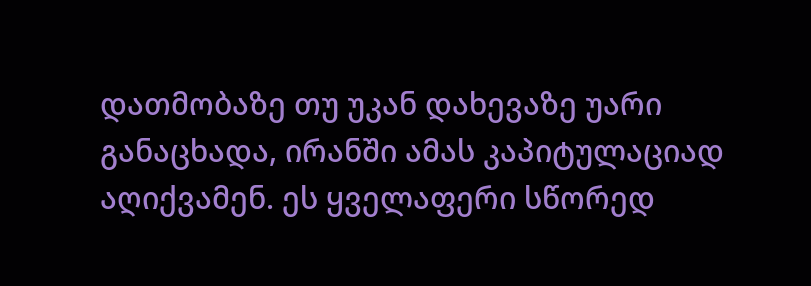დათმობაზე თუ უკან დახევაზე უარი განაცხადა, ირანში ამას კაპიტულაციად აღიქვამენ. ეს ყველაფერი სწორედ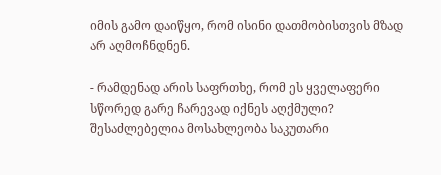იმის გამო დაიწყო, რომ ისინი დათმობისთვის მზად არ აღმოჩნდნენ.

- რამდენად არის საფრთხე, რომ ეს ყველაფერი სწორედ გარე ჩარევად იქნეს აღქმული? შესაძლებელია მოსახლეობა საკუთარი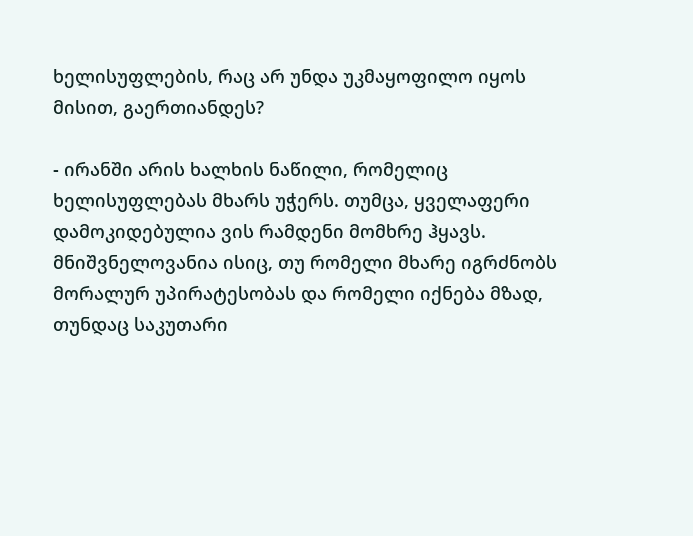ხელისუფლების, რაც არ უნდა უკმაყოფილო იყოს მისით, გაერთიანდეს?

- ირანში არის ხალხის ნაწილი, რომელიც ხელისუფლებას მხარს უჭერს. თუმცა, ყველაფერი დამოკიდებულია ვის რამდენი მომხრე ჰყავს. მნიშვნელოვანია ისიც, თუ რომელი მხარე იგრძნობს მორალურ უპირატესობას და რომელი იქნება მზად, თუნდაც საკუთარი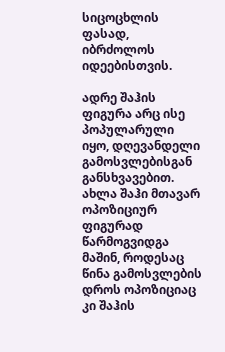სიცოცხლის ფასად, იბრძოლოს იდეებისთვის.

ადრე შაჰის ფიგურა არც ისე პოპულარული იყო, დღევანდელი გამოსვლებისგან განსხვავებით. ახლა შაჰი მთავარ ოპოზიციურ ფიგურად წარმოგვიდგა მაშინ, როდესაც წინა გამოსვლების დროს ოპოზიციაც კი შაჰის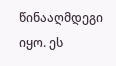წინააღმდეგი იყო. ეს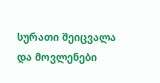სურათი შეიცვალა და მოვლენები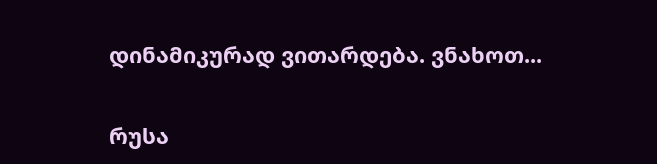დინამიკურად ვითარდება. ვნახოთ...

რუსა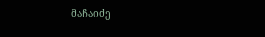მაჩაიძე